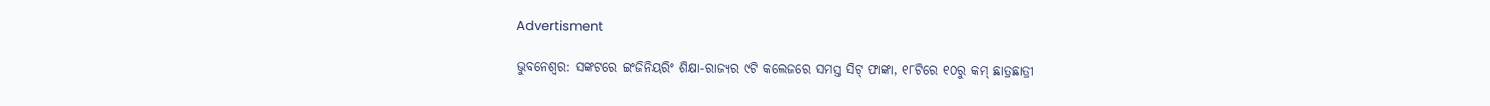Advertisment

ଭୁବନେଶ୍ୱର: ସଙ୍କଟରେ ଇଂଜିନିୟରିଂ ଶିକ୍ଷା-ରାଜ୍ୟର ୯ଟି କଲେଜରେ ସମସ୍ତ ସିଟ୍ ଫାଙ୍କା, ୧୮ଟିରେ ୧୦ରୁ କମ୍ ଛାତ୍ରଛାତ୍ରୀ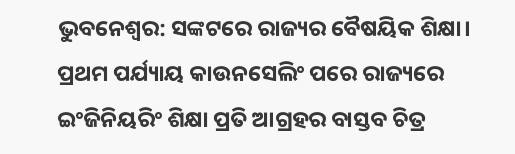ଭୁବନେଶ୍ୱର: ସଙ୍କଟରେ ରାଜ୍ୟର ବୈଷୟିକ ଶିକ୍ଷା। ପ୍ରଥମ ପର୍ଯ୍ୟାୟ କାଉନସେଲିଂ ପରେ ରାଜ୍ୟରେ ଇଂଜିନିୟରିଂ ଶିକ୍ଷା ପ୍ରତି ଆଗ୍ରହର ବାସ୍ତବ ଚିତ୍ର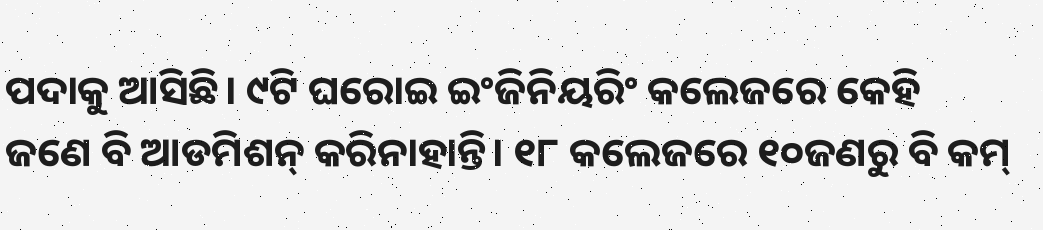ପଦାକୁ ଆସିଛି। ୯ଟି ଘରୋଇ ଇଂଜିନିୟରିଂ କଲେଜରେ କେହି ଜଣେ ବି ଆଡମିଶନ୍ କରିନାହାନ୍ତି। ୧୮ କଲେଜରେ ୧୦ଜଣରୁ ବି କମ୍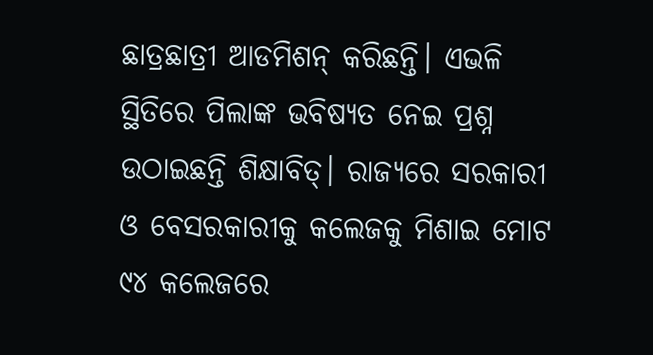ଛାତ୍ରଛାତ୍ରୀ ଆଡମିଶନ୍ କରିଛନ୍ତି। ଏଭଳି ସ୍ଥିତିରେ ପିଲାଙ୍କ ଭବିଷ୍ୟତ ନେଇ ପ୍ରଶ୍ନ ଉଠାଇଛନ୍ତି ଶିକ୍ଷାବିତ୍। ରାଜ୍ୟରେ ସରକାରୀ ଓ ବେସରକାରୀକୁ କଲେଜକୁ ମିଶାଇ ମୋଟ ୯୪ କଲେଜରେ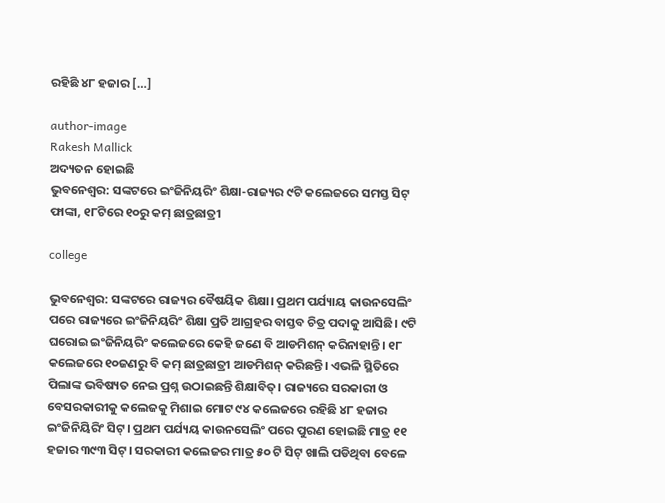ରହିଛି ୪୮ ହଜାର […]

author-image
Rakesh Mallick
ଅଦ୍ୟତନ ହୋଇଛି
ଭୁବନେଶ୍ୱର: ସଙ୍କଟରେ ଇଂଜିନିୟରିଂ ଶିକ୍ଷା-ରାଜ୍ୟର ୯ଟି କଲେଜରେ ସମସ୍ତ ସିଟ୍ ଫାଙ୍କା, ୧୮ଟିରେ ୧୦ରୁ କମ୍ ଛାତ୍ରଛାତ୍ରୀ

college

ଭୁବନେଶ୍ୱର: ସଙ୍କଟରେ ରାଜ୍ୟର ବୈଷୟିକ ଶିକ୍ଷା। ପ୍ରଥମ ପର୍ଯ୍ୟାୟ କାଉନସେଲିଂ ପରେ ରାଜ୍ୟରେ ଇଂଜିନିୟରିଂ ଶିକ୍ଷା ପ୍ରତି ଆଗ୍ରହର ବାସ୍ତବ ଚିତ୍ର ପଦାକୁ ଆସିଛି। ୯ଟି ଘରୋଇ ଇଂଜିନିୟରିଂ କଲେଜରେ କେହି ଜଣେ ବି ଆଡମିଶନ୍ କରିନାହାନ୍ତି। ୧୮ କଲେଜରେ ୧୦ଜଣରୁ ବି କମ୍ ଛାତ୍ରଛାତ୍ରୀ ଆଡମିଶନ୍ କରିଛନ୍ତି। ଏଭଳି ସ୍ଥିତିରେ ପିଲାଙ୍କ ଭବିଷ୍ୟତ ନେଇ ପ୍ରଶ୍ନ ଉଠାଇଛନ୍ତି ଶିକ୍ଷାବିତ୍। ରାଜ୍ୟରେ ସରକାରୀ ଓ ବେସରକାରୀକୁ କଲେଜକୁ ମିଶାଇ ମୋଟ ୯୪ କଲେଜରେ ରହିଛି ୪୮ ହଜାର ଇଂଜିନିୟିରିଂ ସିଟ୍। ପ୍ରଥମ ପର୍ଯ୍ୟୟ କାଉନସେଲିଂ ପରେ ପୁରଣ ହୋଇଛି ମାତ୍ର ୧୧ ହଜାର ୩୯୩ ସିଟ୍। ସରକାରୀ କଲେଜର ମାତ୍ର ୫୦ ଟି ସିଟ୍ ଖାଲି ପଡିଥିବା ବେଳେ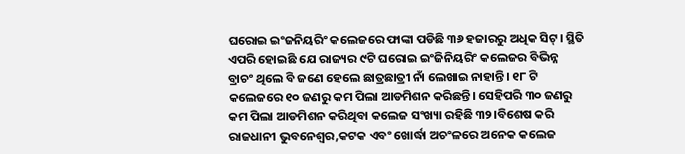ଘରୋଇ ଇଂଜନିୟରିଂ କଲେଜରେ ଫାଙ୍କା ପଡିଛି ୩୬ ହଜାରରୁ ଅଧିକ ସିଟ୍। ସ୍ଥିତି ଏପରି ହୋଇଛି ଯେ ରାଜ୍ୟର ୯ଟି ଘରୋଇ ଇଂଜିନିୟରିଂ କଲେଜର ବିଭିନ୍ନ ବ୍ରାଚଂ ଥିଲେ ବି ଜଣେ ହେଲେ ଛାତ୍ରଛାତ୍ରୀ ନାଁ ଲେଖାଇ ନାହାନ୍ତି। ୧୮ ଟି କଲେଜରେ ୧୦ ଜଣରୁ କମ ପିଲା ଆଡମିଶନ କରିଛନ୍ତି। ସେହିପରି ୩୦ ଜଣରୁ କମ ପିଲା ଆଡମିଶନ କରିଥିବା କଲେଜ ସଂଖ୍ୟା ରହିଛି ୩୨।ବିଶେଷ କରି ରାଜଧାନୀ ଭୁବନେଶ୍ୱର,କଟକ ଏବଂ ଖୋର୍ଦ୍ଧା ଅଚଂଳରେ ଅନେକ କଲେଜ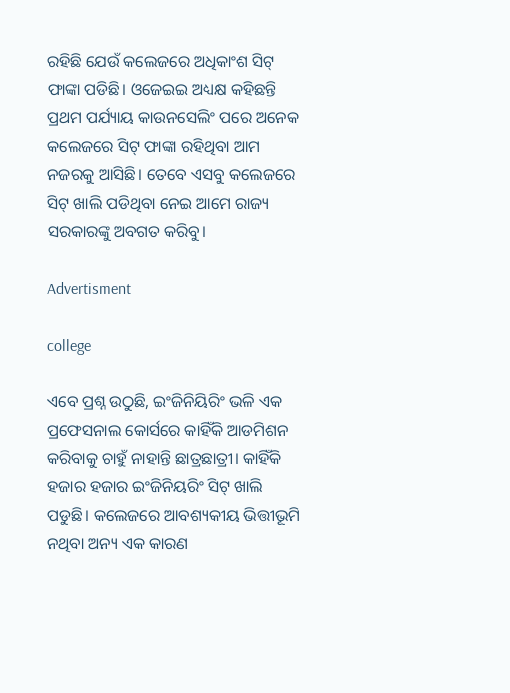ରହିଛି ଯେଉଁ କଲେଜରେ ଅଧିକାଂଶ ସିଟ୍ ଫାଙ୍କା ପଡିଛି। ଓଜେଇଇ ଅଧ୍ୟକ୍ଷ କହିଛନ୍ତି ପ୍ରଥମ ପର୍ଯ୍ୟାୟ କାଉନସେଲିଂ ପରେ ଅନେକ କଲେଜରେ ସିଟ୍ ଫାଙ୍କା ରହିଥିବା ଆମ ନଜରକୁ ଆସିଛି। ତେବେ ଏସବୁ କଲେଜରେ ସିଟ୍ ଖାଲି ପଡିଥିବା ନେଇ ଆମେ ରାଜ୍ୟ ସରକାରଙ୍କୁ ଅବଗତ କରିବୁ।

Advertisment

college

ଏବେ ପ୍ରଶ୍ନ ଉଠୁଛି, ଇଂଜିନିୟିରିଂ ଭଳି ଏକ ପ୍ରଫେସନାଲ କୋର୍ସରେ କାହିଁକି ଆଡମିଶନ କରିବାକୁ ଚାହୁଁ ନାହାନ୍ତି ଛାତ୍ରଛାତ୍ରୀ। କାହିଁକି ହଜାର ହଜାର ଇଂଜିନିୟରିଂ ସିଟ୍ ଖାଲି ପଡୁଛି। କଲେଜରେ ଆବଶ୍ୟକୀୟ ଭିତ୍ତୀଭୂମି ନଥିବା ଅନ୍ୟ ଏକ କାରଣ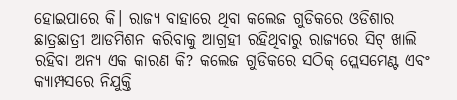ହୋଇପାରେ କି। ରାଜ୍ୟ ବାହାରେ ଥିବା କଲେଜ ଗୁଡିକରେ ଓଡିଶାର ଛାତ୍ରଛାତ୍ରୀ ଆଡମିଶନ କରିବାକୁ ଆଗ୍ରହୀ ରହିଥିବାରୁ ରାଜ୍ୟରେ ସିଟ୍ ଖାଲି ରହିବା ଅନ୍ୟ ଏକ କାରଣ କି? କଲେଜ ଗୁଡିକରେ ସଠିକ୍ ପ୍ଲେସମେଣ୍ଟ ଏବଂ କ୍ୟାମ୍ପସରେ ନିଯୁକ୍ତି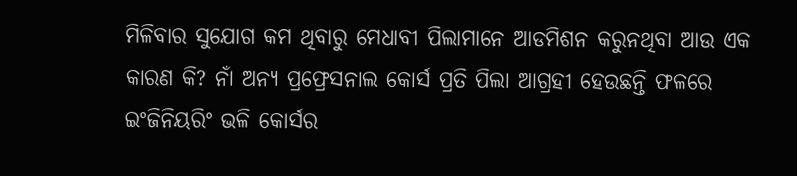ମିଳିବାର ସୁଯୋଗ କମ ଥିବାରୁ ମେଧାବୀ ପିଲାମାନେ ଆଡମିଶନ କରୁନଥିବା ଆଉ ଏକ କାରଣ କି? ନାଁ ଅନ୍ୟ ପ୍ରଫ୍ରେସନାଲ କୋର୍ସ ପ୍ରତି ପିଲା ଆଗ୍ରହୀ ହେଉଛନ୍ତି ଫଳରେ ଇଂଜିନିୟରିଂ ଭଳି କୋର୍ସର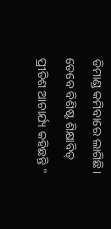ଡିମାଣ୍ଡ କମିବାରେ ଲାଗିଛି। ତେବେ ବିଶିଷ୍ଟ ଶିକ୍ଷାବିତ୍ ପ୍ରୀତିଶ ଆଚାର୍ଯ୍ୟ କହିଛନ୍ତି "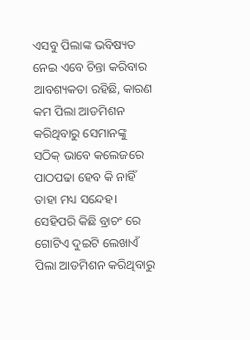ଏସବୁ ପିଲାଙ୍କ ଭବିଷ୍ୟତ ନେଇ ଏବେ ଚିନ୍ତା କରିବାର ଆବଶ୍ୟକତା ରହିଛି, କାରଣ କମ ପିଲା ଆଡମିଶନ କରିଥିବାରୁ ସେମାନଙ୍କୁ ସଠିକ୍ ଭାବେ କଲେଜରେ ପାଠପଢା ହେବ କି ନାହିଁ ତାହା ମଧ୍ୟ ସନ୍ଦେହ। ସେହିପରି କିଛି ବ୍ରାଚଂ ରେ ଗୋଟିଏ ଦୁଇଟି ଲେଖାଏଁ ପିଲା ଆଡମିଶନ କରିଥିବାରୁ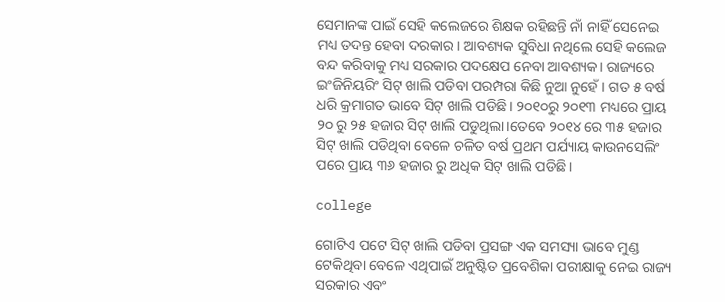ସେମାନଙ୍କ ପାଇଁ ସେହି କଲେଜରେ ଶିକ୍ଷକ ରହିଛନ୍ତି ନାଁ ନାହିଁ ସେନେଇ ମଧ୍ୟ ତଦନ୍ତ ହେବା ଦରକାର। ଆବଶ୍ୟକ ସୁବିଧା ନଥିଲେ ସେହି କଲେଜ ବନ୍ଦ କରିବାକୁ ମଧ୍ୟ ସରକାର ପଦକ୍ଷେପ ନେବା ଆବଶ୍ୟକ। ରାଜ୍ୟରେ ଇଂଜିନିୟରିଂ ସିଟ୍ ଖାଲି ପଡିବା ପରମ୍ପରା କିଛି ନୁଆ ନୁହେଁ। ଗତ ୫ ବର୍ଷ ଧରି କ୍ରମାଗତ ଭାବେ ସିଟ୍ ଖାଲି ପଡିଛି। ୨୦୧୦ରୁ ୨୦୧୩ ମଧ୍ୟରେ ପ୍ରାୟ ୨୦ ରୁ ୨୫ ହଜାର ସିଟ୍ ଖାଲି ପଡୁଥିଲା।ତେବେ ୨୦୧୪ ରେ ୩୫ ହଜାର ସିଟ୍ ଖାଲି ପଡିଥିବା ବେଳେ ଚଳିତ ବର୍ଷ ପ୍ରଥମ ପର୍ଯ୍ୟାୟ କାଉନସେଲିଂ ପରେ ପ୍ରାୟ ୩୬ ହଜାର ରୁ ଅଧିକ ସିଟ୍ ଖାଲି ପଡିଛି।

college

ଗୋଟିଏ ପଟେ ସିଟ୍ ଖାଲି ପଡିବା ପ୍ରସଙ୍ଗ ଏକ ସମସ୍ୟା ଭାବେ ମୁଣ୍ଡ ଟେକିଥିବା ବେଳେ ଏଥିପାଇଁ ଅନୁଷ୍ଟିତ ପ୍ରବେଶିକା ପରୀକ୍ଷାକୁ ନେଇ ରାଜ୍ୟ ସରକାର ଏବଂ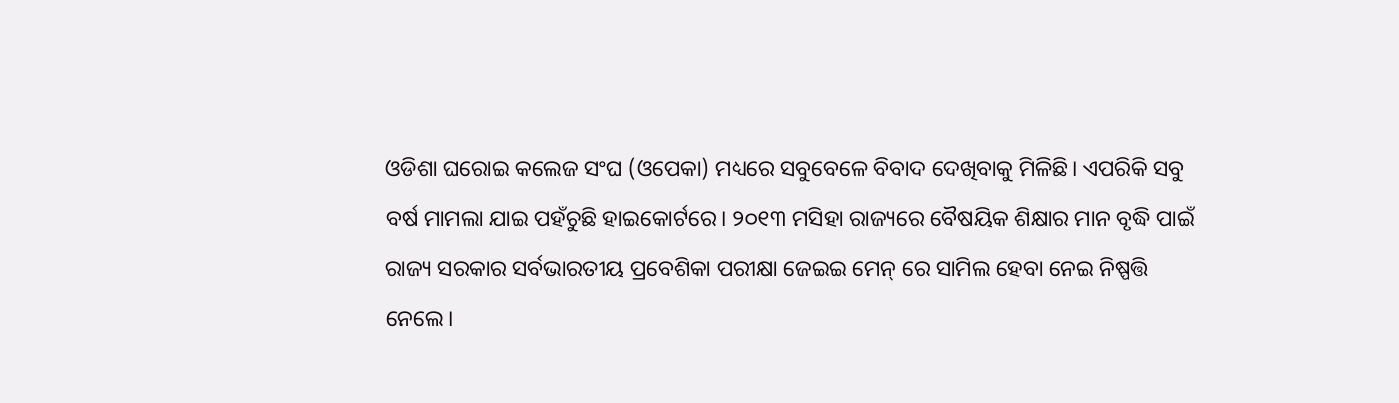ଓଡିଶା ଘରୋଇ କଲେଜ ସଂଘ (ଓପେକା) ମଧ୍ୟରେ ସବୁବେଳେ ବିବାଦ ଦେଖିବାକୁ ମିଳିଛି। ଏପରିକି ସବୁ ବର୍ଷ ମାମଲା ଯାଇ ପହଁଚୁଛି ହାଇକୋର୍ଟରେ। ୨୦୧୩ ମସିହା ରାଜ୍ୟରେ ବୈଷୟିକ ଶିକ୍ଷାର ମାନ ବୃଦ୍ଧି ପାଇଁ ରାଜ୍ୟ ସରକାର ସର୍ବଭାରତୀୟ ପ୍ରବେଶିକା ପରୀକ୍ଷା ଜେଇଇ ମେନ୍ ରେ ସାମିଲ ହେବା ନେଇ ନିଷ୍ପତ୍ତି ନେଲେ।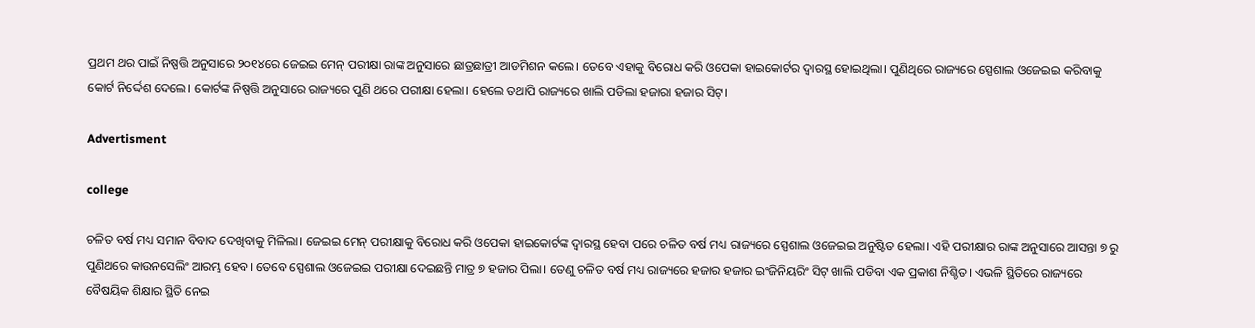ପ୍ରଥମ ଥର ପାଇଁ ନିଷ୍ପତ୍ତି ଅନୁସାରେ ୨୦୧୪ରେ ଜେଇଇ ମେନ୍ ପରୀକ୍ଷା ରାଙ୍କ ଅନୁସାରେ ଛାତ୍ରଛାତ୍ରୀ ଆଡମିଶନ କଲେ। ତେବେ ଏହାକୁ ବିରୋଧ କରି ଓପେକା ହାଇକୋର୍ଟର ଦ୍ୱାରସ୍ଥ ହୋଇଥିଲା। ପୁଣିଥିରେ ରାଜ୍ୟରେ ସ୍ପେଶାଲ ଓଜେଇଇ କରିବାକୁ କୋର୍ଟ ନିର୍ଦ୍ଦେଶ ଦେଲେ। କୋର୍ଟଙ୍କ ନିଷ୍ପତ୍ତି ଅନୁସାରେ ରାଜ୍ୟରେ ପୁଣି ଥରେ ପରୀକ୍ଷା ହେଲା। ହେଲେ ତଥାପି ରାଜ୍ୟରେ ଖାଲି ପଡିଲା ହଜାରା ହଜାର ସିଟ୍।

Advertisment

college

ଚଳିତ ବର୍ଷ ମଧ୍ୟ ସମାନ ବିବାଦ ଦେଖିବାକୁ ମିଳିଲା। ଜେଇଇ ମେନ୍ ପରୀକ୍ଷାକୁ ବିରୋଧ କରି ଓପେକା ହାଇକୋର୍ଟଙ୍କ ଦ୍ୱାରସ୍ଥ ହେବା ପରେ ଚଳିତ ବର୍ଷ ମଧ୍ୟ ରାଜ୍ୟରେ ସ୍ପେଶାଲ ଓଜେଇଇ ଅନୁଷ୍ଟିତ ହେଲା। ଏହି ପରୀକ୍ଷାର ରାଙ୍କ ଅନୁସାରେ ଆସନ୍ତା ୭ ରୁ ପୁଣିଥରେ କାଉନସେଲିଂ ଆରମ୍ଭ ହେବ। ତେବେ ସ୍ପେଶାଲ ଓଜେଇଇ ପରୀକ୍ଷା ଦେଇଛନ୍ତି ମାତ୍ର ୭ ହଜାର ପିଲା। ତେଣୁ ଚଳିତ ବର୍ଷ ମଧ୍ୟ ରାଜ୍ୟରେ ହଜାର ହଜାର ଇଂଜିନିୟରିଂ ସିଟ୍ ଖାଲି ପଡିବା ଏକ ପ୍ରକାଶ ନିଶ୍ଚିତ। ଏଭଳି ସ୍ଥିତିରେ ରାଜ୍ୟରେ ବୈଷୟିକ ଶିକ୍ଷାର ସ୍ଥିତି ନେଇ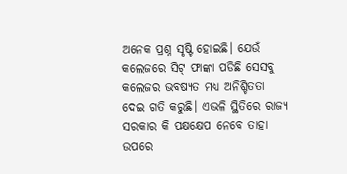ଅନେକ ପ୍ରଶ୍ନ ସୃଷ୍ଟି ହୋଇଛି। ଯେଉଁ କଲେଜରେ ସିଟ୍ ଫାଙ୍କା ପଡିଛି ସେସବୁ କଲେଜର ଭବଷ୍ୟତ ମଧ୍ୟ ଅନିଶ୍ଚିତତା ଦେଇ ଗତି କରୁଛି। ଏଭଳି ସ୍ଥିତିରେ ରାଜ୍ୟ ସରକାର କି ପକ୍ଷକ୍ଷେପ ନେବେ ତାହା ଉପରେ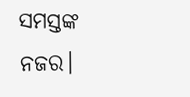ସମସ୍ତଙ୍କ ନଜର।